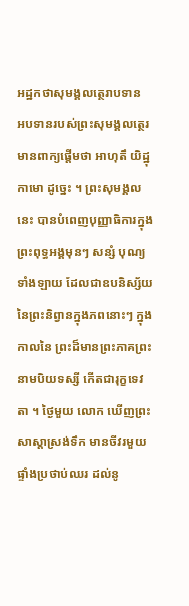អដ្ឋកថាសុមង្គលត្ថេរាបទាន
អបទានរបស់ព្រះសុមង្គលត្ថេរ មានពាក្យផ្តើមថា អាហុតឹ យិដ្ឋុកាមោ ដូច្នេះ ។ ព្រះសុមង្គលនេះ បានបំពេញបុញ្ញាធិការក្នុងព្រះពុទ្ធអង្គមុនៗ សន្សំ បុណ្យទាំងឡាយ ដែលជាឧបនិស្ស័យនៃព្រះនិព្វានក្នុងភពនោះៗ ក្នុងកាលនៃ ព្រះដ៏មានព្រះភាគព្រះនាមបិយទស្សី កើតជារុក្ខទេវតា ។ ថ្ងៃមួយ លោក ឃើញព្រះសាស្តាស្រង់ទឹក មានចីវរមួយផ្ទាំងប្រថាប់ឈរ ដល់នូ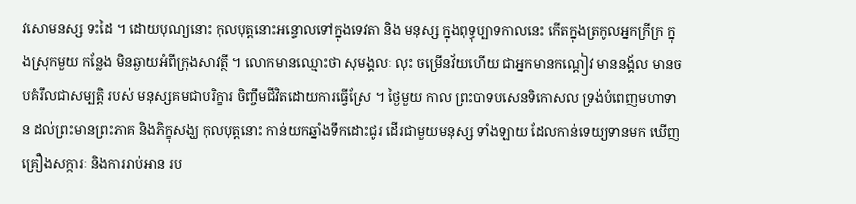វសោមនស្ស ទះដៃ ។ ដោយបុណ្យនោះ កុលបុត្តនោះអន្ទោលទៅក្នុងទេវតា និង មនុស្ស ក្នុងពុទ្ធុប្បាទកាលនេះ កើតក្នុងត្រកូលអ្នកក្រីក្រ ក្នុងស្រុកមួយ កន្លែង មិនឆ្ងាយអំពីក្រុងសាវត្ថី ។ លោកមានឈ្មោះថា សុមង្គលៈ លុះ ចម្រើនវ័យហើយ ជាអ្នកមានកណ្តៀវ មាននង្គ័ល មានចបគំរឹលជាសម្បត្តិ របស់ មនុស្សគមជាបរិក្ខារ ចិញ្ចឹមជីវិតដោយការធ្វើស្រែ ។ ថ្ងៃមួយ កាល ព្រះបាទបសេនទិកោសល ទ្រង់បំពេញមហាទាន ដល់ព្រះមានព្រះភាគ និងភិក្ខុសង្ឃ កុលបុត្តនោះ កាន់យកឆ្នាំងទឹកដោះជូរ ដើរជាមួយមនុស្ស ទាំងឡាយ ដែលកាន់ទេយ្យទានមក ឃើញគ្រឿងសក្ការៈ និងការរាប់អាន រប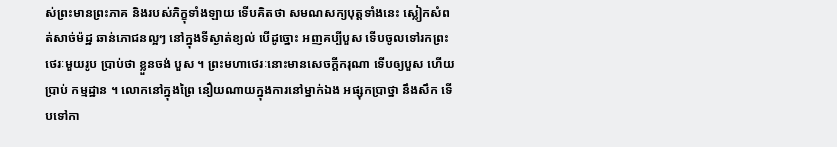ស់ព្រះមានព្រះភាគ និងរបស់ភិក្ខុទាំងឡាយ ទើបគិតថា សមណសក្យបុត្តទាំងនេះ ស្លៀកសំពត់សាច់ម៉ដ្ឋ ឆាន់ភោជនល្អៗ នៅក្នុងទីស្ងាត់ខ្យល់ បើដូច្នោះ អញគប្បីបួស ទើបចូលទៅរកព្រះថេរៈមួយរូប ប្រាប់ថា ខ្លួនចង់ បួស ។ ព្រះមហាថេរៈនោះមានសេចក្តីករុណា ទើបឲ្យបួស ហើយប្រាប់ កម្មដ្ឋាន ។ លោកនៅក្នុងព្រៃ នឿយណាយក្នុងការនៅម្នាក់ឯង អផ្សុកប្រាថ្នា នឹងសឹក ទើបទៅកា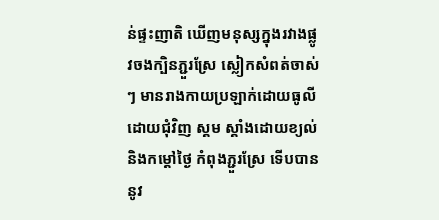ន់ផ្ទះញាតិ ឃើញមនុស្សក្នុងរវាងផ្លូវចងក្បិនភ្ជួរស្រែ ស្លៀកសំពត់ចាស់ៗ មានរាងកាយប្រឡាក់ដោយធូលីដោយជុំវិញ ស្គម ស្គាំងដោយខ្យល់ និងកម្តៅថ្ងៃ កំពុងភ្ជួរស្រែ ទើបបាននូវ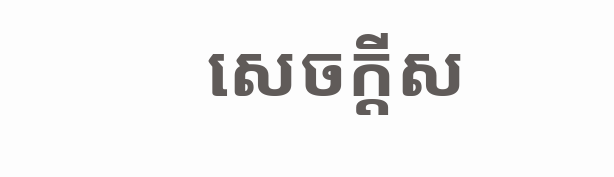សេចក្តីស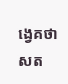ង្វេគថា សត